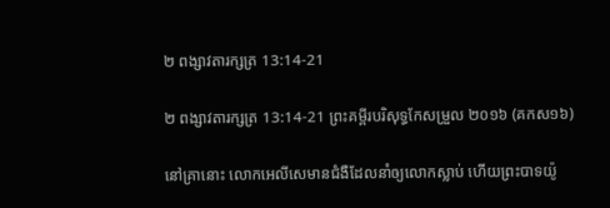២ ពង្សាវតារក្សត្រ 13:14-21

២ ពង្សាវតារក្សត្រ 13:14-21 ព្រះគម្ពីរបរិសុទ្ធកែសម្រួល ២០១៦ (គកស១៦)

នៅគ្រានោះ លោកអេលី‌សេមានជំងឺដែលនាំឲ្យលោកស្លាប់ ហើយព្រះបាទយ៉ូ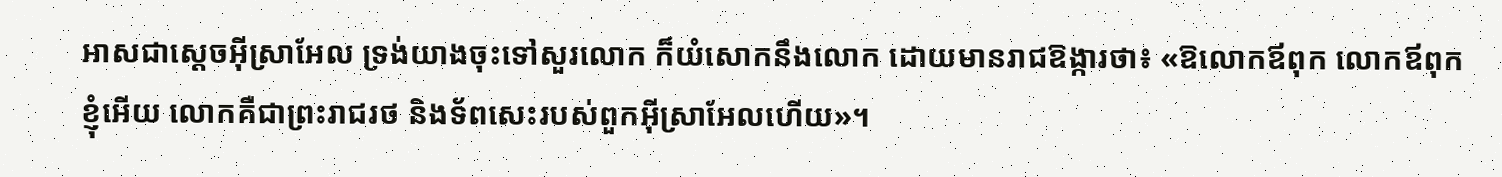អាសជាស្ដេចអ៊ីស្រា‌អែល ទ្រង់យាងចុះទៅសួរលោក ក៏យំសោកនឹងលោក ដោយមានរាជឱង្ការថា៖ «ឱលោកឪពុក លោកឪពុកខ្ញុំអើយ លោកគឺជាព្រះ‌រាជ‌រថ និងទ័ពសេះរបស់ពួកអ៊ីស្រា‌អែលហើយ»។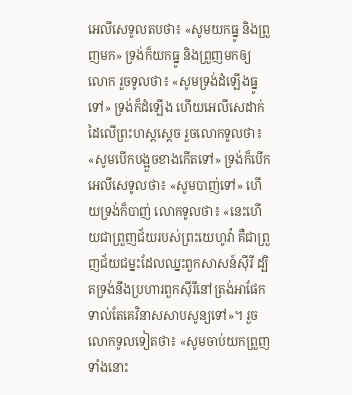អេលី‌សេទូលតបថា៖ «សូមយកធ្នូ និងព្រួញមក» ទ្រង់ក៏យកធ្នូ និងព្រួញមកឲ្យលោក រួចទូលថា៖ «សូមទ្រង់ដំឡើងធ្នូទៅ» ទ្រង់ក៏ដំឡើង ហើយអេលី‌សេដាក់ដៃលើព្រះ‌ហស្តស្ដេច រួចលោកទូលថា៖ «សូមបើកបង្អួចខាងកើតទៅ» ទ្រង់ក៏បើក អេលី‌សេទូលថា៖ «សូមបាញ់ទៅ» ហើយទ្រង់ក៏បាញ់ លោកទូលថា៖ «នេះហើយជាព្រួញជ័យរបស់ព្រះ‌យេហូវ៉ា គឺជាព្រួញជ័យ‌ជម្នះដែលឈ្នះពួកសាសន៍ស៊ីរី ដ្បិតទ្រង់នឹងប្រហារពួកស៊ីរីនៅត្រង់អាផែក ទាល់តែគេវិនាសសាប‌សូន្យទៅ»។ រួចលោកទូលទៀតថា៖ «សូមចាប់យកព្រួញទាំងនោះ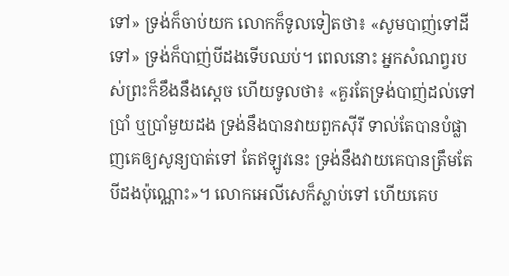ទៅ» ទ្រង់ក៏ចាប់យក លោកក៏ទូលទៀតថា៖ «សូមបាញ់ទៅដីទៅ» ទ្រង់ក៏បាញ់បីដងទើបឈប់។ ពេលនោះ អ្នកសំណព្វរបស់ព្រះក៏ខឹងនឹងស្ដេច ហើយទូលថា៖ «គួរតែទ្រង់បាញ់ដល់ទៅប្រាំ ឬប្រាំមួយដង ទ្រង់នឹងបានវាយពួកស៊ីរី ទាល់តែបានបំផ្លាញគេឲ្យសូន្យបាត់ទៅ តែឥឡូវនេះ ទ្រង់នឹងវាយគេបានត្រឹមតែបីដងប៉ុណ្ណោះ»។ លោកអេលី‌សេក៏ស្លាប់ទៅ ហើយគេប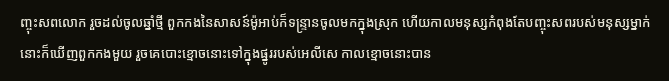ញ្ចុះសពលោក រួចដល់ចូលឆ្នាំថ្មី ពួកកងនៃសាសន៍ម៉ូអាប់ក៏ទន្រ្ទានចូលមកក្នុងស្រុក ហើយកាលមនុស្សកំពុងតែបញ្ចុះសពរបស់មនុស្សម្នាក់ នោះក៏ឃើញពួកកងមួយ រួចគេបោះខ្មោចនោះទៅក្នុងផ្នូររបស់អេលី‌សេ កាលខ្មោចនោះបាន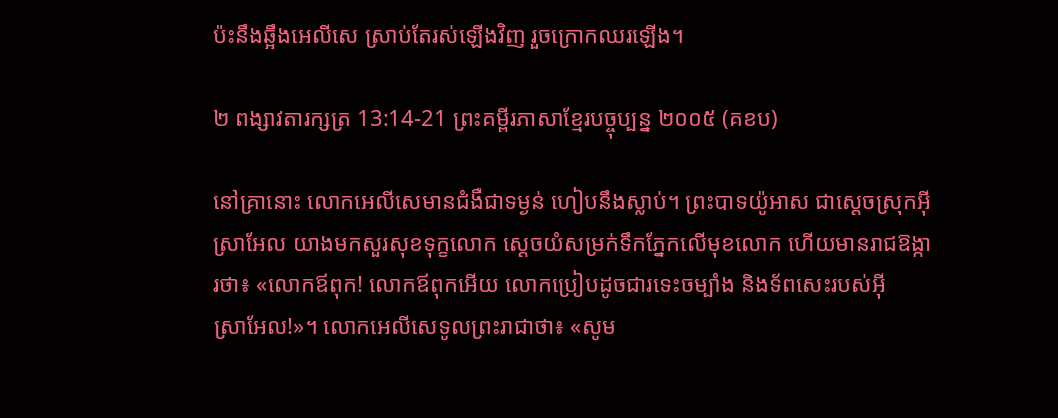ប៉ះនឹងឆ្អឹងអេលី‌សេ ស្រាប់តែរស់ឡើងវិញ រួចក្រោកឈរឡើង។

២ ពង្សាវតារក្សត្រ 13:14-21 ព្រះគម្ពីរភាសាខ្មែរបច្ចុប្បន្ន ២០០៥ (គខប)

នៅគ្រានោះ លោកអេលីសេមានជំងឺជាទម្ងន់ ហៀបនឹងស្លាប់។ ព្រះ‌បាទយ៉ូអាស ជាស្ដេចស្រុកអ៊ីស្រា‌អែល យាងមកសួរសុខទុក្ខលោក ស្ដេចយំសម្រក់ទឹកភ្នែកលើមុខលោក ហើយមានរាជ‌ឱង្ការថា៖ «លោកឪពុក! លោកឪពុកអើយ លោកប្រៀបដូចជារទេះចម្បាំង និងទ័ពសេះរបស់អ៊ីស្រា‌អែល!»។ លោកអេលីសេទូលព្រះ‌រាជាថា៖ «សូម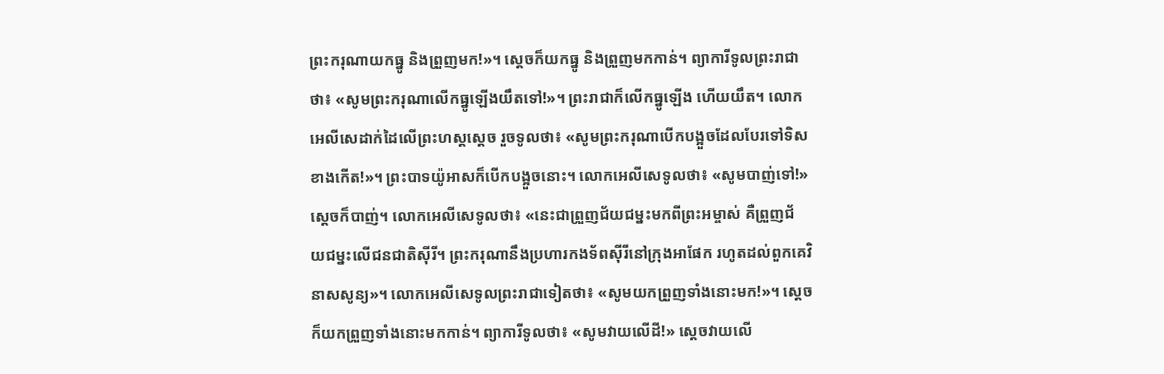ព្រះ‌ករុណាយកធ្នូ និងព្រួញមក!»។ ស្ដេចក៏យកធ្នូ និងព្រួញមកកាន់។ ព្យាការីទូលព្រះ‌រាជាថា៖ «សូមព្រះ‌ករុណាលើកធ្នូឡើងយឹតទៅ!»។ ព្រះ‌រាជាក៏លើកធ្នូឡើង ហើយយឹត។ លោកអេលីសេដាក់ដៃលើព្រះ‌ហស្ដស្ដេច រួចទូលថា៖ «សូមព្រះ‌ករុណាបើកបង្អួចដែលបែរទៅទិសខាងកើត!»។ ព្រះ‌បាទយ៉ូអាសក៏បើកបង្អួចនោះ។ លោកអេលីសេទូលថា៖ «សូមបាញ់ទៅ!» ស្ដេចក៏បាញ់។ លោកអេលីសេទូលថា៖ «នេះជាព្រួញជ័យ‌ជម្នះមកពីព្រះ‌អម្ចាស់ គឺព្រួញជ័យ‌ជម្នះលើជន‌ជាតិស៊ីរី។ ព្រះ‌ករុណានឹងប្រហារកង‌ទ័ពស៊ីរីនៅក្រុងអាផែក រហូតដល់ពួកគេវិនាសសូន្យ»។ លោកអេលីសេទូលព្រះ‌រាជាទៀតថា៖ «សូមយកព្រួញទាំងនោះមក!»។ ស្ដេចក៏យកព្រួញទាំងនោះមកកាន់។ ព្យាការីទូលថា៖ «សូមវាយលើដី!» ស្ដេចវាយលើ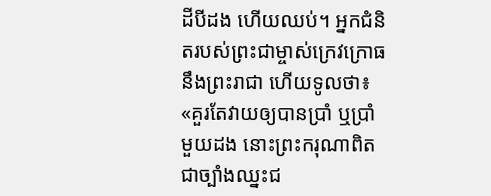ដីបីដង ហើយឈប់។ អ្នកជំនិតរបស់ព្រះ‌ជាម្ចាស់ក្រេវ‌ក្រោធនឹងព្រះ‌រាជា ហើយទូលថា៖ «គួរតែវាយឲ្យបានប្រាំ ឬប្រាំមួយដង នោះព្រះ‌ករុណាពិតជាច្បាំងឈ្នះជ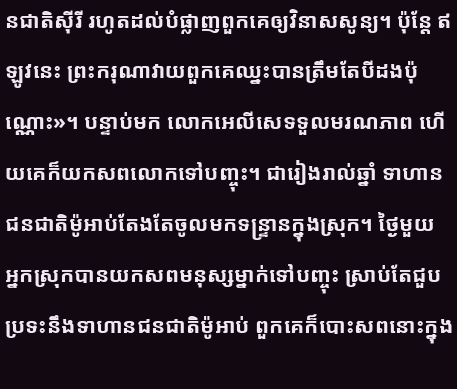ន‌ជាតិស៊ីរី រហូតដល់បំផ្លាញពួកគេឲ្យវិនាសសូន្យ។ ប៉ុន្តែ ឥឡូវនេះ ព្រះ‌ករុណាវាយពួកគេឈ្នះបានត្រឹមតែបីដងប៉ុណ្ណោះ»។ បន្ទាប់មក លោកអេលីសេទទួលមរណ‌ភាព ហើយគេក៏យកសពលោកទៅបញ្ចុះ។ ជារៀងរាល់ឆ្នាំ ទាហានជន‌ជាតិម៉ូអាប់តែងតែចូលមកទន្ទ្រានក្នុងស្រុក។ ថ្ងៃមួយ អ្នកស្រុកបានយកសពមនុស្សម្នាក់ទៅបញ្ចុះ ស្រាប់តែជួបប្រទះនឹងទាហានជន‌ជាតិម៉ូអាប់ ពួកគេក៏បោះសពនោះក្នុង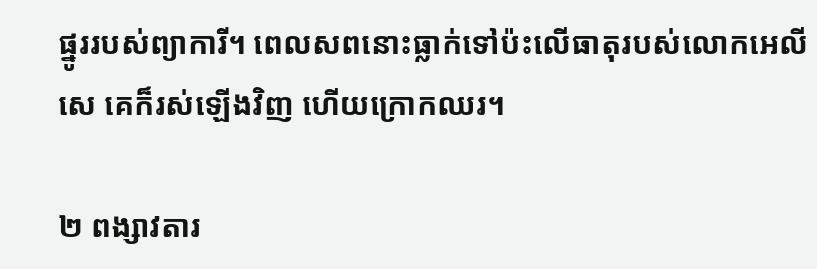ផ្នូររបស់ព្យាការី។ ពេលសពនោះធ្លាក់ទៅប៉ះលើធាតុរបស់លោកអេលីសេ គេក៏រស់ឡើងវិញ ហើយក្រោកឈរ។

២ ពង្សាវតារ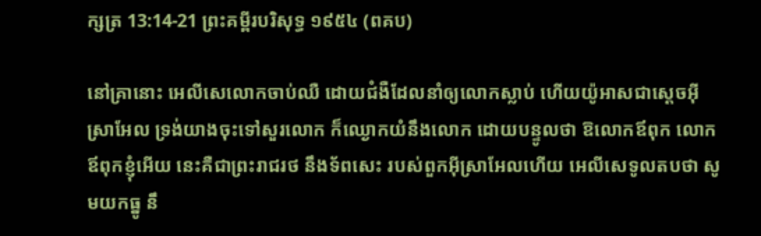ក្សត្រ 13:14-21 ព្រះគម្ពីរបរិសុទ្ធ ១៩៥៤ (ពគប)

នៅគ្រានោះ អេលី‌សេលោកចាប់ឈឺ ដោយជំងឺដែលនាំឲ្យលោកស្លាប់ ហើយយ៉ូអាសជាស្តេចអ៊ីស្រាអែល ទ្រង់យាងចុះទៅសួរលោក ក៏ឈ្ងោកយំនឹងលោក ដោយបន្ទូលថា ឱលោកឪពុក លោកឪពុកខ្ញុំអើយ នេះគឺជាព្រះ‌រាជ‌រថ នឹងទ័ពសេះ របស់ពួកអ៊ីស្រាអែលហើយ អេលី‌សេទូលតបថា សូមយកធ្នូ នឹ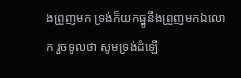ងព្រួញមក ទ្រង់ក៏យកធ្នូនឹងព្រួញមកឯលោក រួចទូលថា សូមទ្រង់ដំឡើ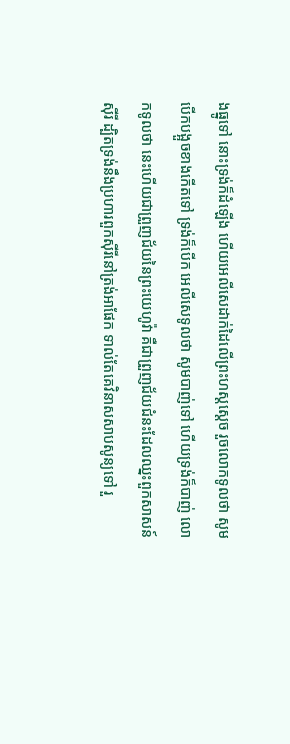ងធ្នូទៅ នោះទ្រង់ក៏ដំឡើង ហើយអេលី‌សេដាក់ដៃលើព្រះ‌ហស្តស្តេច រួចលោកទូលថា សូមបើកបង្អួចខាងកើតទៅ ទ្រង់ក៏បើក អេលី‌សេទូលថា សូមបាញ់ទៅ ហើយទ្រង់ក៏បាញ់ លោកទូលថា នេះហើយជាព្រួញជ័យនៃព្រះ‌យេហូវ៉ា គឺជាព្រួញជ័យ‌ជំនះដែលឈ្នះពួកសាសន៍ស៊ីរី ដ្បិតទ្រង់នឹងប្រហារពួកស៊ីរីនៅត្រង់អាផែក ទាល់តែគេវិនាសសាប‌សូន្យទៅ រួ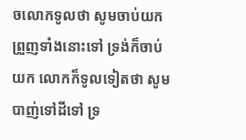ចលោកទូលថា សូមចាប់យកព្រួញទាំងនោះទៅ ទ្រង់ក៏ចាប់យក លោកក៏ទូលទៀតថា សូមបាញ់ទៅដីទៅ ទ្រ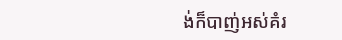ង់ក៏បាញ់អស់គំរ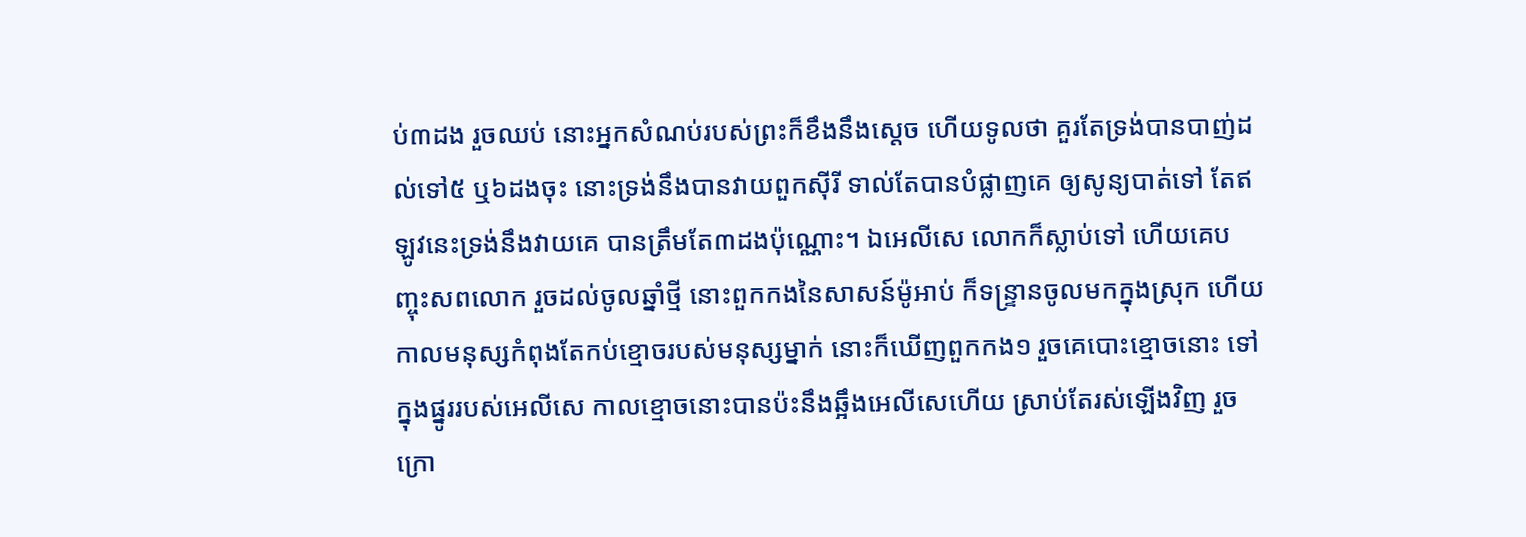ប់៣ដង រួចឈប់ នោះអ្នកសំណប់របស់ព្រះក៏ខឹងនឹងស្តេច ហើយទូលថា គួរតែទ្រង់បានបាញ់ដល់ទៅ៥ ឬ៦ដងចុះ នោះទ្រង់នឹងបានវាយពួកស៊ីរី ទាល់តែបានបំផ្លាញគេ ឲ្យសូន្យបាត់ទៅ តែឥឡូវនេះទ្រង់នឹងវាយគេ បានត្រឹមតែ៣ដងប៉ុណ្ណោះ។ ឯអេលី‌សេ លោកក៏ស្លាប់ទៅ ហើយគេបញ្ចុះសពលោក រួចដល់ចូលឆ្នាំថ្មី នោះពួកកងនៃសាសន៍ម៉ូអាប់ ក៏ទន្រ្ទានចូលមកក្នុងស្រុក ហើយកាលមនុស្សកំពុងតែកប់ខ្មោចរបស់មនុស្សម្នាក់ នោះក៏ឃើញពួកកង១ រួចគេបោះខ្មោចនោះ ទៅក្នុងផ្នូររបស់អេលី‌សេ កាលខ្មោចនោះបានប៉ះនឹងឆ្អឹងអេលី‌សេហើយ ស្រាប់តែរស់ឡើងវិញ រួចក្រោ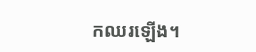កឈរឡើង។